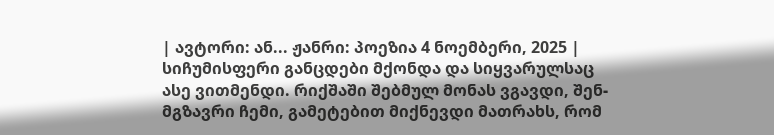| ავტორი: ან... ჟანრი: პოეზია 4 ნოემბერი, 2025 |
სიჩუმისფერი განცდები მქონდა და სიყვარულსაც ასე ვითმენდი. რიქშაში შებმულ მონას ვგავდი, შენ- მგზავრი ჩემი, გამეტებით მიქნევდი მათრახს, რომ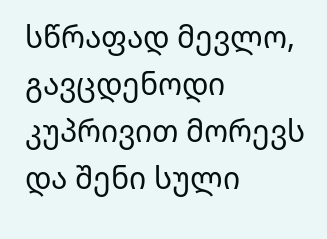სწრაფად მევლო, გავცდენოდი კუპრივით მორევს და შენი სული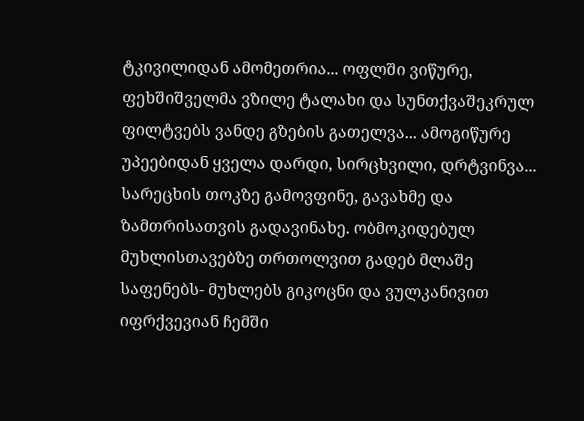ტკივილიდან ამომეთრია... ოფლში ვიწურე, ფეხშიშველმა ვზილე ტალახი და სუნთქვაშეკრულ ფილტვებს ვანდე გზების გათელვა... ამოგიწურე უპეებიდან ყველა დარდი, სირცხვილი, დრტვინვა... სარეცხის თოკზე გამოვფინე, გავახმე და ზამთრისათვის გადავინახე. ობმოკიდებულ მუხლისთავებზე თრთოლვით გადებ მლაშე საფენებს- მუხლებს გიკოცნი და ვულკანივით იფრქვევიან ჩემში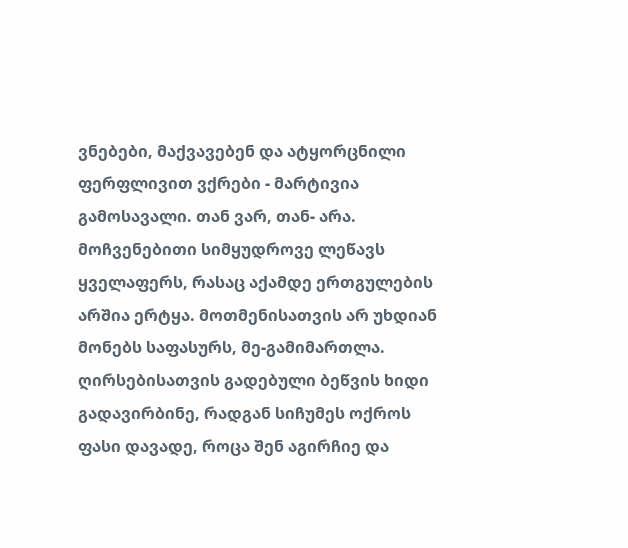ვნებები, მაქვავებენ და ატყორცნილი ფერფლივით ვქრები - მარტივია გამოსავალი. თან ვარ, თან- არა. მოჩვენებითი სიმყუდროვე ლეწავს ყველაფერს, რასაც აქამდე ერთგულების არშია ერტყა. მოთმენისათვის არ უხდიან მონებს საფასურს, მე-გამიმართლა. ღირსებისათვის გადებული ბეწვის ხიდი გადავირბინე, რადგან სიჩუმეს ოქროს ფასი დავადე, როცა შენ აგირჩიე და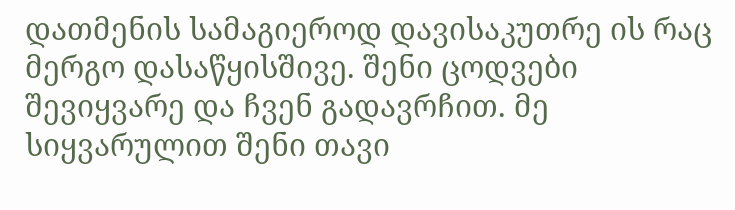დათმენის სამაგიეროდ დავისაკუთრე ის რაც მერგო დასაწყისშივე. შენი ცოდვები შევიყვარე და ჩვენ გადავრჩით. მე სიყვარულით შენი თავი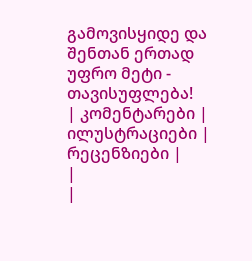გამოვისყიდე და შენთან ერთად უფრო მეტი - თავისუფლება!
| კომენტარები |
ილუსტრაციები |
რეცენზიები |
|
|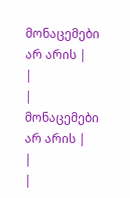მონაცემები არ არის |
|
| მონაცემები არ არის |
|
|